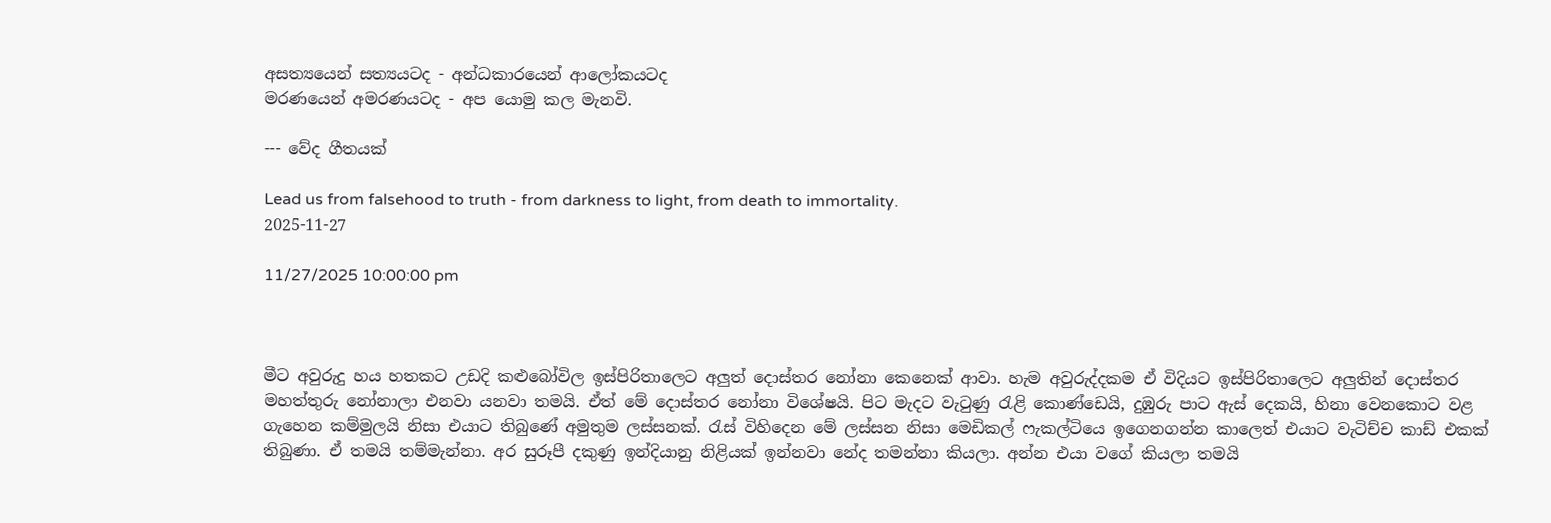අසත්‍යයෙන් සත්‍යයටද - අන්ධකාරයෙන් ආලෝකයටද
මරණයෙන් අමරණයටද - අප යොමු කල මැනවි.

--- වේද ගීතයක්

Lead us from falsehood to truth - from darkness to light, from death to immortality.
2025-11-27

11/27/2025 10:00:00 pm



මීට අවුරුදු හය හතකට උඩදි කළුබෝවිල ඉස්පිරිතාලෙට අලුත් දොස්තර නෝනා කෙනෙක් ආවා. හැම අවුරුද්දකම ඒ විදියට ඉස්පිරිතාලෙට අලුතින් දොස්තර මහත්තුරු නෝනාලා එනවා යනවා තමයි. ඒත් මේ දොස්තර නෝනා විශේෂයි. පිට මැදට වැටුණු රැළි කොණ්ඩෙයි, දුඹුරු පාට ඇස් දෙකයි, හිනා වෙනකොට වළ ගැහෙන කම්මුලයි නිසා එයාට තිබුණේ අමුතුම ලස්සනක්. රැස් විහිදෙන මේ ලස්සන නිසා මෙඩිකල් ෆැකල්ටියෙ ඉගෙනගන්න කාලෙත් එයාට වැටිච්ච කාඩ් එකක් තිබුණා. ඒ තමයි තම්මැන්නා. අර සුරූපී දකුණු ඉන්දියානු නිළියක් ඉන්නවා නේද තමන්නා කියලා. අන්න එයා වගේ කියලා තමයි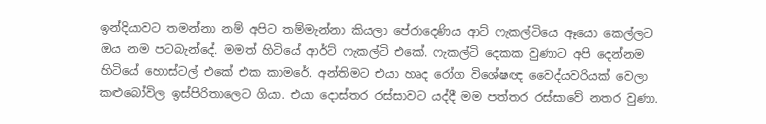ඉන්දියාවට තමන්නා නම් අපිට තම්මැන්නා කියලා පේරාදෙණිය ආට් ෆැකල්ටියෙ ඈයො කෙල්ලට ඔය නම පටබැන්දේ. මමත් හිටියේ ආර්ට් ෆැකල්ටි එකේ. ෆැකල්ටි දෙකක වුණාට අපි දෙන්නම හිටියේ හොස්ටල් එකේ එක කාමරේ. අන්තිමට එයා හෘද රෝග විශේෂඥ වෛද්යවරියක් වෙලා කළුබෝවිල ඉස්පිරිතාලෙට ගියා. එයා දොස්තර රස්සාවට යද්දී මම පත්තර රස්සාවේ නතර වුණා.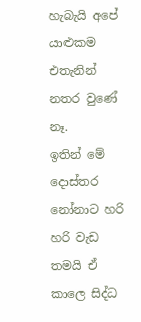හැබැයි අපේ යාළුකම එතැනින් නතර වුණේ නෑ.
ඉතින් මේ දොස්තර නෝනාට හරි හරි වැඩ තමයි ඒ කාලෙ සිද්ධ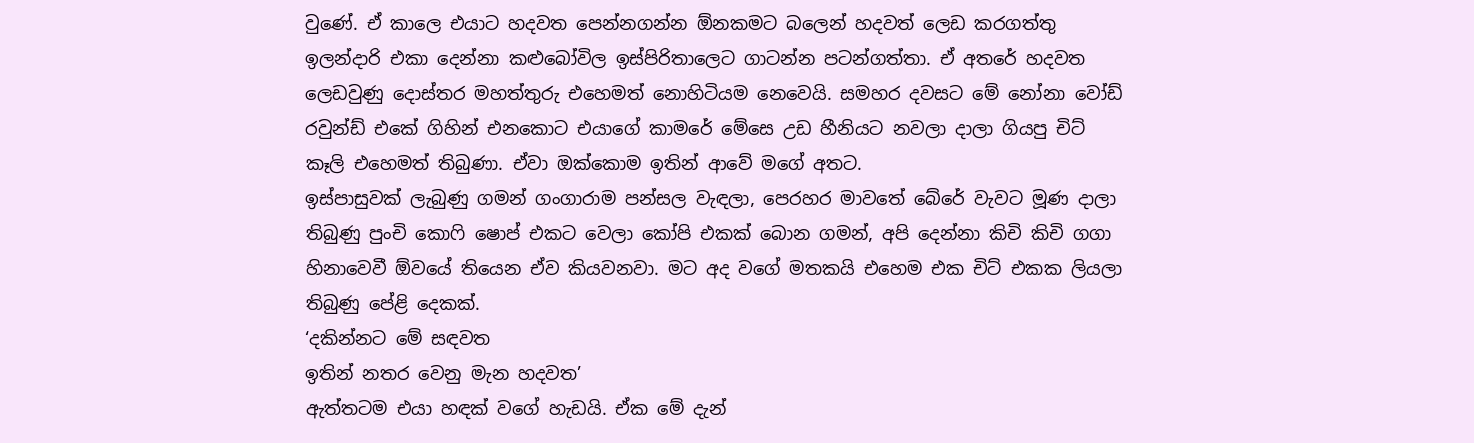වුණේ. ඒ කාලෙ එයාට හදවත පෙන්නගන්න ඕනකමට බලෙන් හදවත් ලෙඩ කරගත්තු ඉලන්දාරි එකා දෙන්නා කළුබෝවිල ඉස්පිරිතාලෙට ගාටන්න පටන්ගත්තා. ඒ අතරේ හදවත ලෙඩවුණු දොස්තර මහත්තුරු එහෙමත් නොහිටියම නෙවෙයි. සමහර දවසට මේ නෝනා වෝඩ් රවුන්ඩ් එකේ ගිහින් එනකොට එයාගේ කාමරේ මේසෙ උඩ හීනියට නවලා දාලා ගියපු චිට් කෑලි එහෙමත් තිබුණා. ඒවා ඔක්කොම ඉතින් ආවේ මගේ අතට.
ඉස්පාසුවක් ලැබුණු ගමන් ගංගාරාම පන්සල වැඳලා, පෙරහර මාවතේ බේරේ වැවට මූණ දාලා තිබුණු පුංචි කොෆි ෂොප් එකට වෙලා කෝපි එකක් බොන ගමන්, අපි දෙන්නා කිචි කිචි ගගා හිනාවෙවී ඕවයේ තියෙන ඒව කියවනවා. මට අද වගේ මතකයි එහෙම එක චිට් එකක ලියලා තිබුණු පේළි දෙකක්.
‘දකින්නට මේ සඳවත
ඉතින් නතර වෙනු මැන හදවත’
ඇත්තටම එයා හඳක් වගේ හැඩයි. ඒක මේ දැන්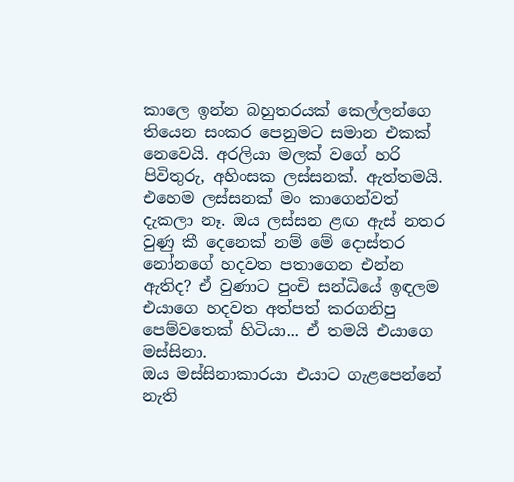කාලෙ ඉන්න බහුතරයක් කෙල්ලන්ගෙ තියෙන සංකර පෙනුමට සමාන එකක් නෙවෙයි. අරලියා මලක් වගේ හරි පිවිතුරු, අහිංසක ලස්සනක්. ඇත්තමයි. එහෙම ලස්සනක් මං කාගෙන්වත් දැකලා නෑ. ඔය ලස්සන ළඟ ඇස් නතර වුණු කී දෙනෙක් නම් මේ දොස්තර නෝනගේ හදවත පතාගෙන එන්න ඇතිද? ඒ වුණාට පුංචි සන්ධියේ ඉඳලම එයාගෙ හදවත අත්පත් කරගනිපු පෙම්වතෙක් හිටියා... ඒ තමයි එයාගෙ මස්සිනා.
ඔය මස්සිනාකාරයා එයාට ගැළපෙන්නේ නැති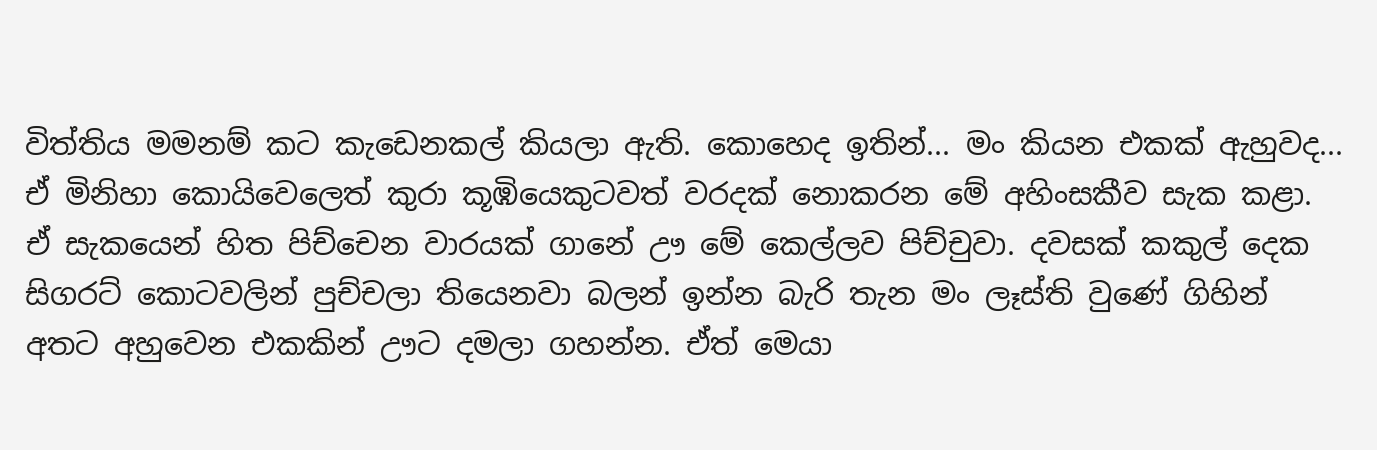විත්තිය මමනම් කට කැඩෙනකල් කියලා ඇති. කොහෙද ඉතින්... මං කියන එකක් ඇහුවද... ඒ මිනිහා කොයිවෙලෙත් කුරා කූඹියෙකුටවත් වරදක් නොකරන මේ අහිංසකීව සැක කළා. ඒ සැකයෙන් හිත පිච්චෙන වාරයක් ගානේ ඌ මේ කෙල්ලව පිච්චුවා. දවසක් කකුල් දෙක සිගරට් කොටවලින් පුච්චලා තියෙනවා බලන් ඉන්න බැරි තැන මං ලෑස්ති වුණේ ගිහින් අතට අහුවෙන එකකින් ඌට දමලා ගහන්න. ඒත් මෙයා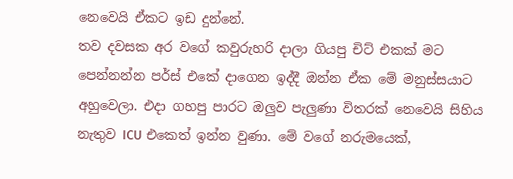නෙවෙයි ඒකට ඉඩ දුන්නේ.
තව දවසක අර වගේ කවුරුහරි දාලා ගියපු චිට් එකක් මට පෙන්නන්න පර්ස් එකේ දාගෙන ඉද්දී ඔන්න ඒක මේ මනුස්සයාට අහුවෙලා. එදා ගහපු පාරට ඔලුව පැලුණා විතරක් නෙවෙයි සිහිය නැතුව ICU එකෙත් ඉන්න වුණා. මේ වගේ නරුමයෙක්,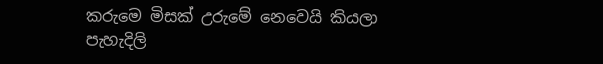කරුමෙ මිසක් උරුමේ නෙවෙයි කියලා පැහැදිලි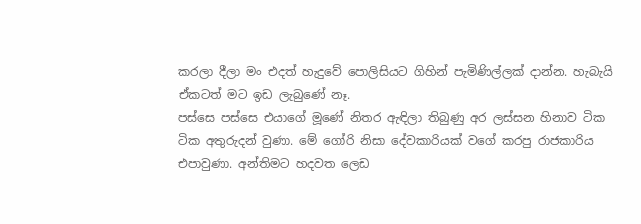කරලා දීලා මං එදත් හැදුවේ පොලිසියට ගිහින් පැමිණිල්ලක් දාන්න. හැබැයි ඒකටත් මට ඉඩ ලැබුණේ නෑ.
පස්සෙ පස්සෙ එයාගේ මූණේ නිතර ඇඳිලා තිබුණු අර ලස්සන හිනාව ටික ටික අතුරුදන් වුණා. මේ ගෝරි නිසා දේවකාරියක් වගේ කරපු රාජකාරිය එපාවුණා. අන්තිමට හදවත ලෙඩ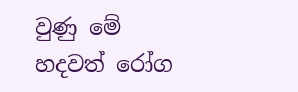වුණු මේ හදවත් රෝග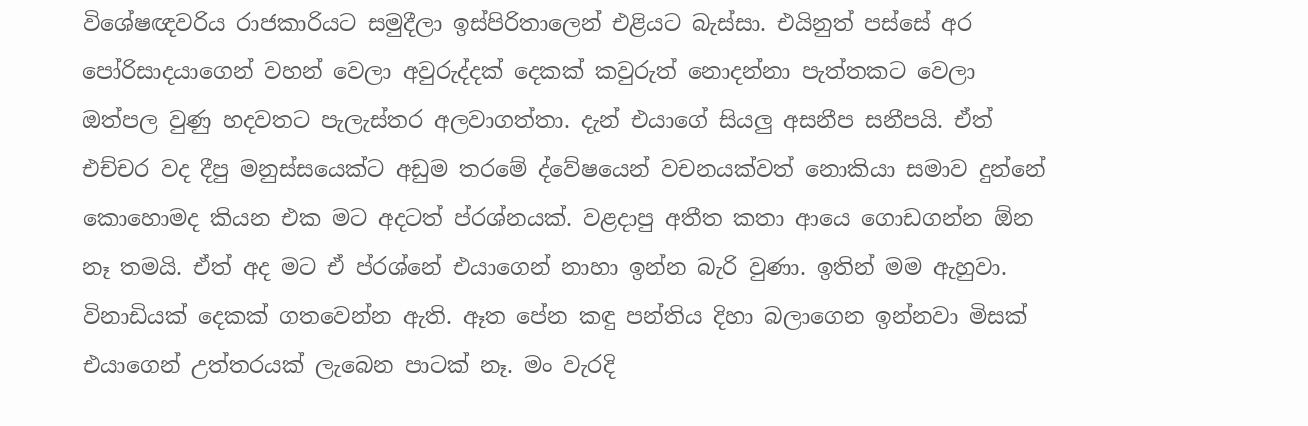විශේෂඥවරිය රාජකාරියට සමුදීලා ඉස්පිරිතාලෙන් එළියට බැස්සා. එයිනුත් පස්සේ අර පෝරිසාදයාගෙන් වහන් වෙලා අවුරුද්දක් දෙකක් කවුරුත් නොදන්නා පැත්තකට වෙලා ඔත්පල වුණු හදවතට පැලැස්තර අලවාගත්තා. දැන් එයාගේ සියලු අසනීප සනීපයි. ඒත් එච්චර වද දීපු මනුස්සයෙක්ට අඩුම තරමේ ද්වේෂයෙන් වචනයක්වත් නොකියා සමාව දුන්නේ කොහොමද කියන එක මට අදටත් ප්රශ්නයක්. වළදාපු අතීත කතා ආයෙ ගොඩගන්න ඕන නෑ තමයි. ඒත් අද මට ඒ ප්රශ්නේ එයාගෙන් නාහා ඉන්න බැරි වුණා. ඉතින් මම ඇහුවා.
විනාඩියක් දෙකක් ගතවෙන්න ඇති. ඈත පේන කඳු පන්තිය දිහා බලාගෙන ඉන්නවා මිසක් එයාගෙන් උත්තරයක් ලැබෙන පාටක් නෑ. මං වැරදි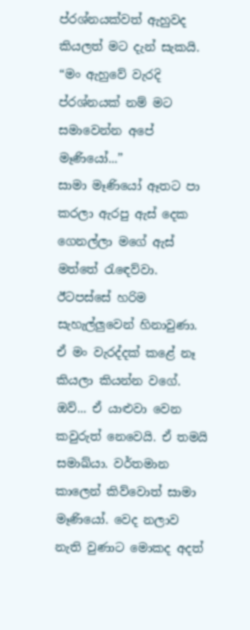ප්රශ්නයක්වත් ඇහුවද කියලත් මට දැන් සැකයි.
“මං ඇහුවේ වැරදි ප්රශ්නයක් නම් මට සමාවෙන්න අපේ මෑණියෝ...”
සාමා මෑණියෝ ඈතට පා කරලා ඇරපු ඇස් දෙක ගෙනල්ලා මගේ ඇස් මත්තේ රැඳෙව්වා. ඊටපස්සේ හරිම සැහැල්ලුවෙන් හිනාවුණා. ඒ මං වැරද්දක් කළේ නෑ කියලා කියන්න වගේ.
ඔව්... ඒ යාළුවා වෙන කවුරුත් නෙවෙයි. ඒ තමයි සමාඛ්යා. වර්තමාන කාලෙන් කිව්වොත් සාමා මෑණියෝ. වෙද නලාව නැති වුණාට මොකද අදත්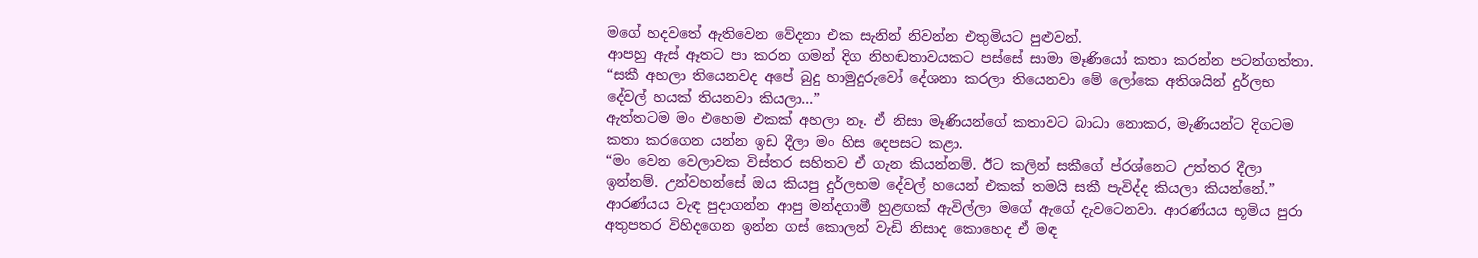මගේ හදවතේ ඇතිවෙන වේදනා එක සැනින් නිවන්න එතුමියට පුළුවන්.
ආපහු ඇස් ඈතට පා කරන ගමන් දිග නිහඬතාවයකට පස්සේ සාමා මෑණියෝ කතා කරන්න පටන්ගත්තා.
“සකී අහලා තියෙනවද අපේ බුදු හාමුදුරුවෝ දේශනා කරලා තියෙනවා මේ ලෝකෙ අතිශයින් දුර්ලභ දේවල් හයක් තියනවා කියලා...”
ඇත්තටම මං එහෙම එකක් අහලා නෑ. ඒ නිසා මෑණියන්ගේ කතාවට බාධා නොකර, මැණියන්ට දිගටම කතා කරගෙන යන්න ඉඩ දීලා මං හිස දෙපසට කළා.
“මං වෙන වෙලාවක විස්තර සහිතව ඒ ගැන කියන්නම්. ඊට කලින් සකීගේ ප්රශ්නෙට උත්තර දීලා ඉන්නම්. උන්වහන්සේ ඔය කියපු දුර්ලභම දේවල් හයෙන් එකක් තමයි සකී පැවිද්ද කියලා කියන්නේ.”
ආරණ්යය වැඳ පුදාගන්න ආපු මන්දගාමී හුළඟක් ඇවිල්ලා මගේ ඇගේ දැවටෙනවා. ආරණ්යය භූමිය පුරා අතුපතර විහිදගෙන ඉන්න ගස් කොලන් වැඩි නිසාද කොහෙද ඒ මඳ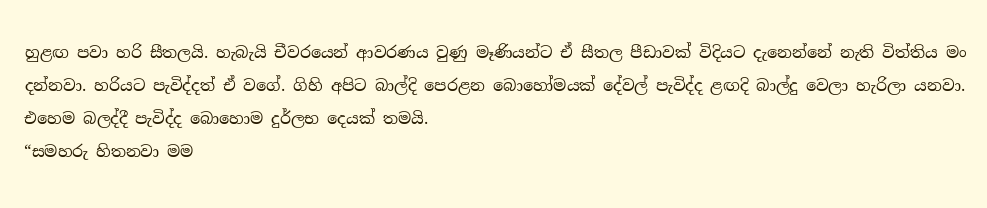හුළඟ පවා හරි සීතලයි. හැබැයි චීවරයෙන් ආවරණය වුණු මෑණියන්ට ඒ සීතල පීඩාවක් විදියට දැනෙන්නේ නැති විත්තිය මං දන්නවා. හරියට පැවිද්දත් ඒ වගේ. ගිහි අපිට බාල්දි පෙරළන බොහෝමයක් දේවල් පැවිද්ද ළඟදි බාල්දු වෙලා හැරිලා යනවා. එහෙම බලද්දී පැවිද්ද බොහොම දුර්ලභ දෙයක් තමයි.
“සමහරු හිතනවා මම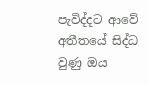පැවිද්දට ආවේ අතීතයේ සිද්ධ වුණු ඔය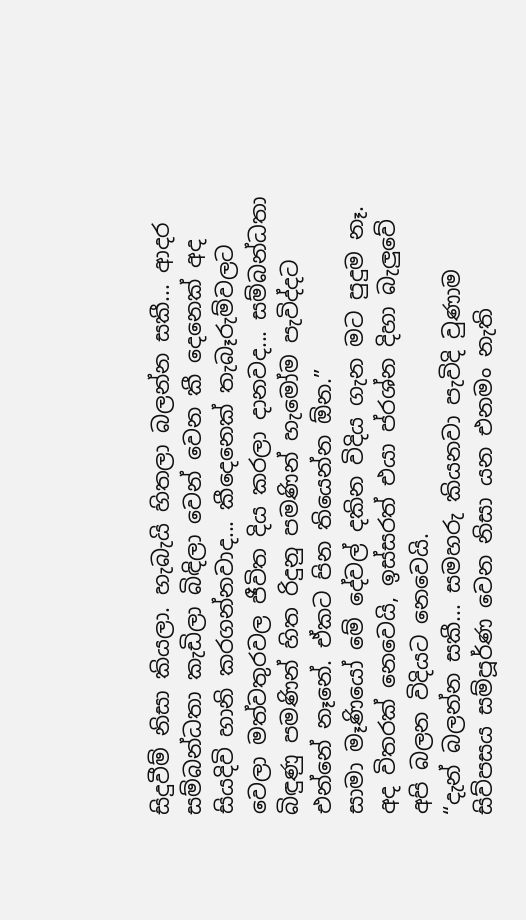සිදුවීම් නිසා කියලා. හැබැයි හිතලා බලන්න සකී... ආදර සම්බන්ධතා කැඩිලා බිඳිලා වෙන් වෙන කී දෙනෙක් අද සියදිවි හානි කරගන්නවාද... කීදෙනෙක් තැබෑරුම්වලට වෙලා මත්වතුරවල ජීවිත දිය කරලා දානවද... සම්බන්ධතා බිඳුණු පමණින් හිත රිදුනු පමණින් හැමෝම පැවිද්දට එන්නේ නෑනේ. ඒකට පින තියෙන්න ඕන.”
සාමා මෑණියෝ මේ දේවල් දකින විදිය ගැන මට පුදුම නෑ. අද විතරක් නෙවෙයි, ඉස්සරත් එයා ප්රශ්න දිහා බැලුවේ අපි බලන විදියට නෙවෙයි.
“දැන් බලන්න සකී... සමහරු කියනවා පැවිදි වුණාම සිව්පසය සම්පූර්ණ වෙන නිසා යන එනමං නැති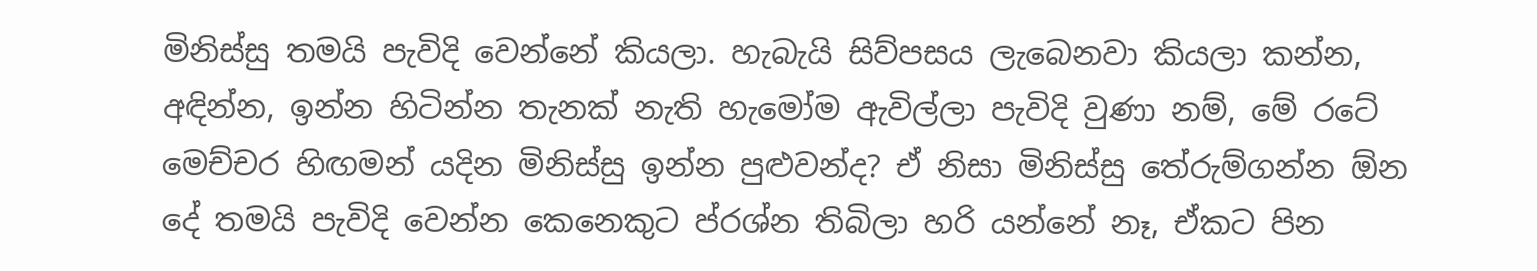මිනිස්සු තමයි පැවිදි වෙන්නේ කියලා. හැබැයි සිව්පසය ලැබෙනවා කියලා කන්න, අඳින්න, ඉන්න හිටින්න තැනක් නැති හැමෝම ඇවිල්ලා පැවිදි වුණා නම්, මේ රටේ මෙච්චර හිඟමන් යදින මිනිස්සු ඉන්න පුළුවන්ද? ඒ නිසා මිනිස්සු තේරුම්ගන්න ඕන දේ තමයි පැවිදි වෙන්න කෙනෙකුට ප්රශ්න තිබිලා හරි යන්නේ නෑ, ඒකට පින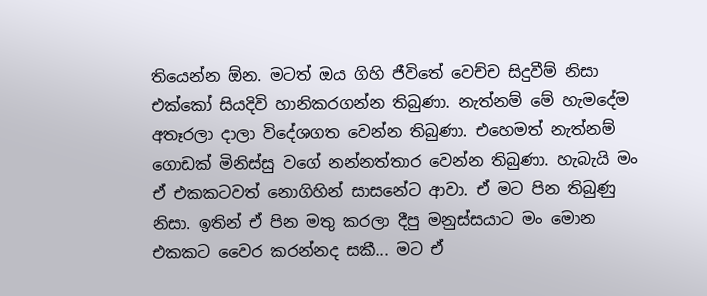තියෙන්න ඕන. මටත් ඔය ගිහි ජීවිතේ වෙච්ච සිදුවීම් නිසා එක්කෝ සියදිවි හානිකරගන්න තිබුණා. නැත්නම් මේ හැමදේම අතෑරලා දාලා විදේශගත වෙන්න තිබුණා. එහෙමත් නැත්නම් ගොඩක් මිනිස්සු වගේ නන්නත්තාර වෙන්න තිබුණා. හැබැයි මං ඒ එකකටවත් නොගිහින් සාසනේට ආවා. ඒ මට පින තිබුණු නිසා. ඉතින් ඒ පින මතු කරලා දීපු මනුස්සයාට මං මොන එකකට වෛර කරන්නද සකී... මට ඒ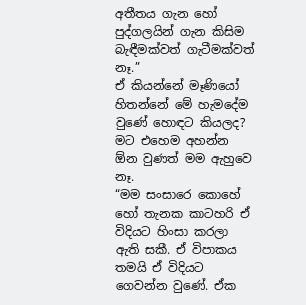අතීතය ගැන හෝ පුද්ගලයින් ගැන කිසිම බැඳීමක්වත් ගැටීමක්වත් නෑ.”
ඒ කියන්නේ මෑණියෝ හිතන්නේ මේ හැමදේම වුණේ හොඳට කියලද? මට එහෙම අහන්න ඕන වුණත් මම ඇහුවෙ නෑ.
“මම සංසාරෙ කොහේ හෝ තැනක කාටහරි ඒ විදියට හිංසා කරලා ඇති සකී. ඒ විපාකය තමයි ඒ විදියට ගෙවන්න වුණේ. ඒක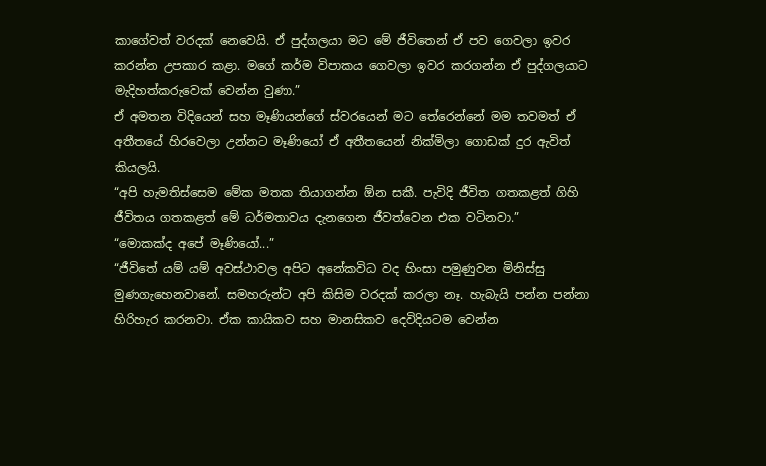කාගේවත් වරදක් නෙවෙයි. ඒ පුද්ගලයා මට මේ ජීවිතෙන් ඒ පව ගෙවලා ඉවර කරන්න උපකාර කළා. මගේ කර්ම විපාකය ගෙවලා ඉවර කරගන්න ඒ පුද්ගලයාට මැදිහත්කරුවෙක් වෙන්න වුණා.”
ඒ අමතන විදියෙන් සහ මෑණියන්ගේ ස්වරයෙන් මට තේරෙන්නේ මම තවමත් ඒ අතීතයේ හිරවෙලා උන්නට මෑණියෝ ඒ අතීතයෙන් නික්මිලා ගොඩක් දුර ඇවිත් කියලයි.
“අපි හැමතිස්සෙම මේක මතක තියාගන්න ඕන සකී. පැවිදි ජීවිත ගතකළත් ගිහි ජීවිතය ගතකළත් මේ ධර්මතාවය දැනගෙන ජීවත්වෙන එක වටිනවා.”
“මොකක්ද අපේ මෑණියෝ...”
“ජීවිතේ යම් යම් අවස්ථාවල අපිට අනේකවිධ වද හිංසා පමුණුවන මිනිස්සු මුණගැහෙනවානේ. සමහරුන්ට අපි කිසිම වරදක් කරලා නෑ. හැබැයි පන්න පන්නා හිරිහැර කරනවා. ඒක කායිකව සහ මානසිකව දෙවිදියටම වෙන්න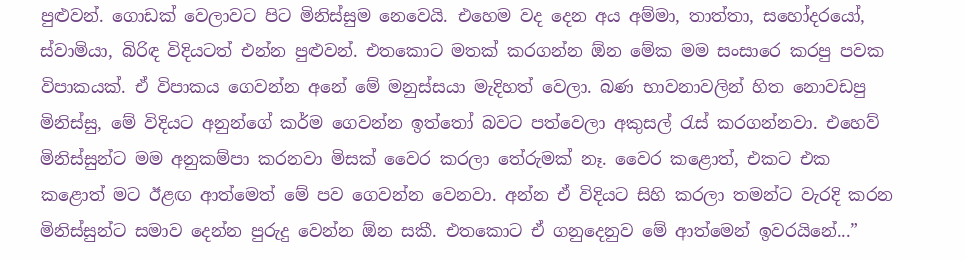පුළුවන්. ගොඩක් වෙලාවට පිට මිනිස්සුම නෙවෙයි. එහෙම වද දෙන අය අම්මා, තාත්තා, සහෝදරයෝ, ස්වාමියා, බිරිඳ විදියටත් එන්න පුළුවන්. එතකොට මතක් කරගන්න ඕන මේක මම සංසාරෙ කරපු පවක විපාකයක්. ඒ විපාකය ගෙවන්න අනේ මේ මනුස්සයා මැදිහත් වෙලා. බණ භාවනාවලින් හිත නොවඩපු මිනිස්සු, මේ විදියට අනුන්ගේ කර්ම ගෙවන්න ඉත්තෝ බවට පත්වෙලා අකුසල් රැස් කරගන්නවා. එහෙව් මිනිස්සුන්ට මම අනුකම්පා කරනවා මිසක් වෛර කරලා තේරුමක් නෑ. වෛර කළොත්, එකට එක කළොත් මට ඊළඟ ආත්මෙත් මේ පව ගෙවන්න වෙනවා. අන්න ඒ විදියට සිහි කරලා තමන්ට වැරදි කරන මිනිස්සුන්ට සමාව දෙන්න පුරුදු වෙන්න ඕන සකී. එතකොට ඒ ගනුදෙනුව මේ ආත්මෙන් ඉවරයිනේ...”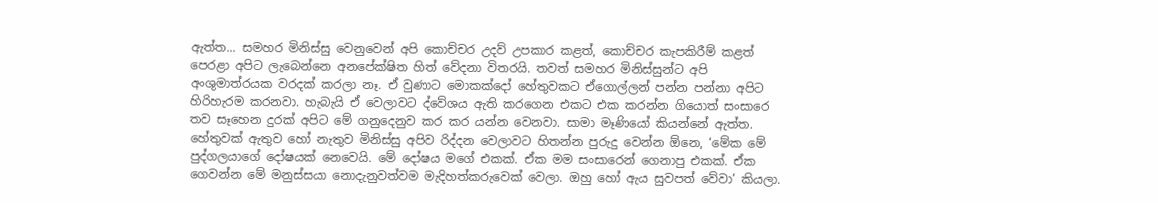ඇත්ත... සමහර මිනිස්සු වෙනුවෙන් අපි කොච්චර උදව් උපකාර කළත්, කොච්චර කැපකිරීම් කළත් පෙරළා අපිට ලැබෙන්නෙ අනපේක්ෂිත හිත් වේදනා විතරයි. තවත් සමහර මිනිස්සුන්ට අපි අංශුමාත්රයක වරදක් කරලා නෑ. ඒ වුණාට මොකක්දෝ හේතුවකට ඒගොල්ලන් පන්න පන්නා අපිට හිරිහැරම කරනවා. හැබැයි ඒ වෙලාවට ද්වේශය ඇති කරගෙන එකට එක කරන්න ගියොත් සංසාරෙ තව සෑහෙන දුරක් අපිට මේ ගනුදෙනුව කර කර යන්න වෙනවා. සාමා මෑණියෝ කියන්නේ ඇත්ත. හේතුවක් ඇතුව හෝ නැතුව මිනිස්සු අපිව රිද්දන වෙලාවට හිතන්න පුරුදු වෙන්න ඕනෙ, ‘මේක මේ පුද්ගලයාගේ දෝෂයක් නෙවෙයි. මේ දෝෂය මගේ එකක්. ඒක මම සංසාරෙන් ගෙනාපු එකක්. ඒක ගෙවන්න මේ මනුස්සයා නොදැනුවත්වම මැදිහත්කරුවෙක් වෙලා. ඔහු හෝ ඇය සුවපත් වේවා’ කියලා.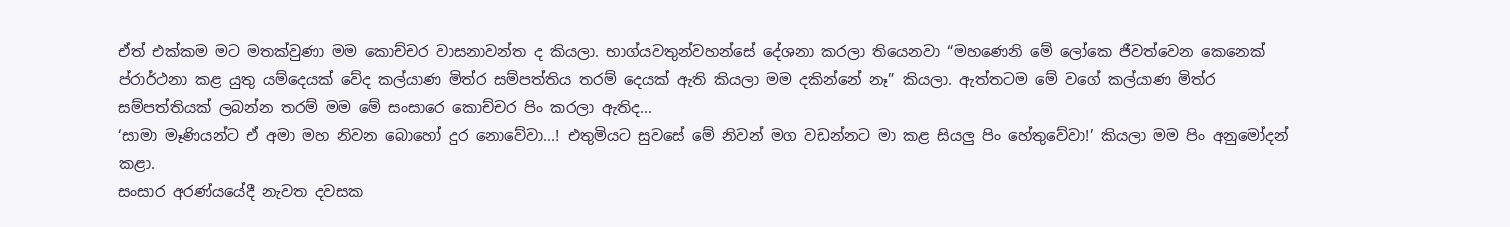ඒත් එක්කම මට මතක්වුණා මම කොච්චර වාසනාවන්ත ද කියලා. භාග්යවතුන්වහන්සේ දේශනා කරලා තියෙනවා “මහණෙනි මේ ලෝකෙ ජීවත්වෙන කෙනෙක් ප්රාර්ථනා කළ යුතු යම්දෙයක් වේද කල්යාණ මිත්ර සම්පත්තිය තරම් දෙයක් ඇති කියලා මම දකින්නේ නෑ” කියලා. ඇත්තටම මේ වගේ කල්යාණ මිත්ර සම්පත්තියක් ලබන්න තරම් මම මේ සංසාරෙ කොච්චර පිං කරලා ඇතිද...
‘සාමා මෑණියන්ට ඒ අමා මහ නිවන බොහෝ දුර නොවේවා...! එතුමියට සුවසේ මේ නිවන් මග වඩන්නට මා කළ සියලු පිං හේතුවේවා!’ කියලා මම පිං අනුමෝදන් කළා.
සංසාර අරණ්යයේදී නැවත දවසක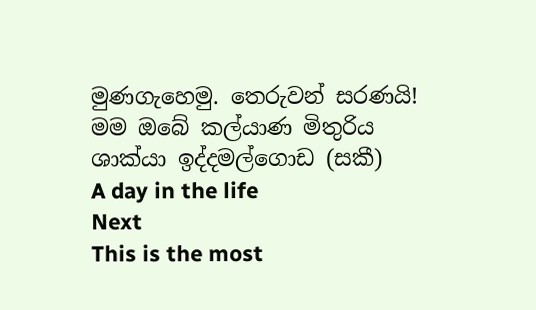මුණගැහෙමු. තෙරුවන් සරණයි!
මම ඔබේ කල්යාණ මිතුරිය
ශාක්යා ඉද්දමල්ගොඩ (සකී)
A day in the life
Next
This is the most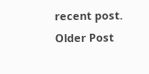recent post.
Older Post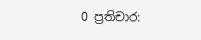0 ප්‍රතිචාර: